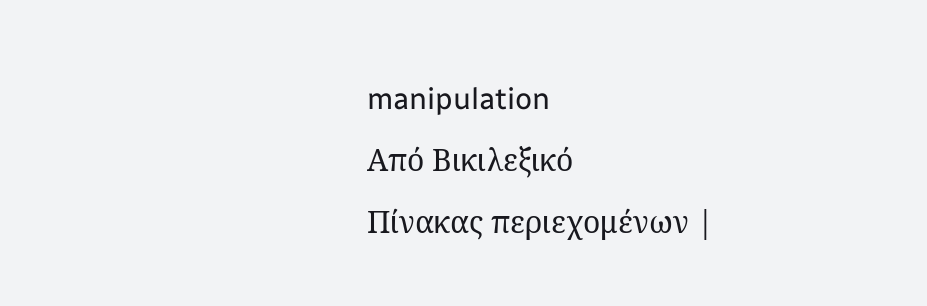manipulation
Από Βικιλεξικό
Πίνακας περιεχομένων |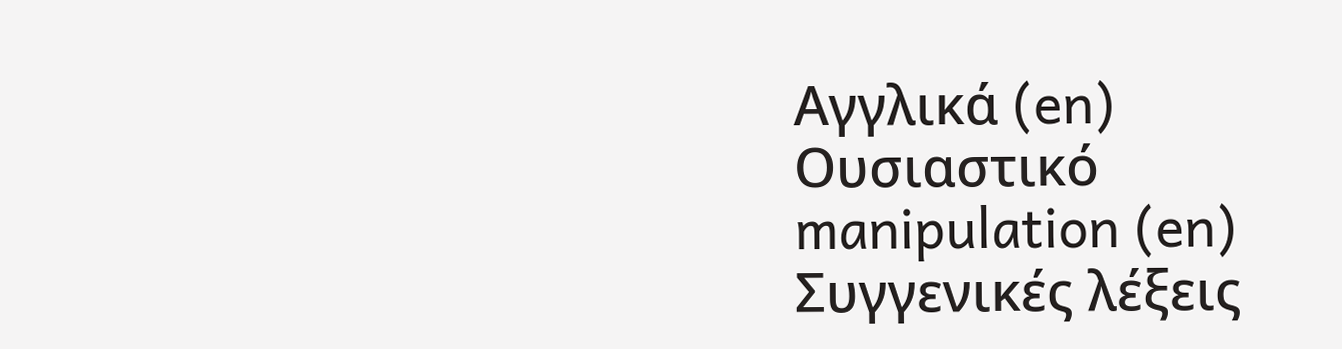Αγγλικά (en)
Ουσιαστικό
manipulation (en)
Συγγενικές λέξεις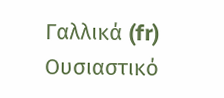Γαλλικά (fr)
Ουσιαστικό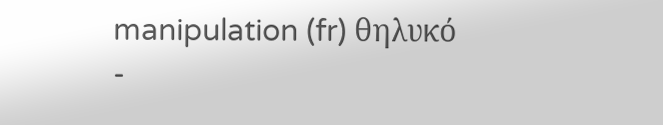manipulation (fr) θηλυκό
-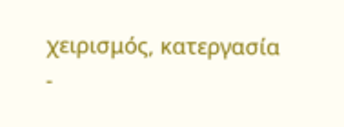χειρισμός, κατεργασία
-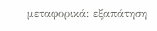μεταφορικά: εξαπάτηση